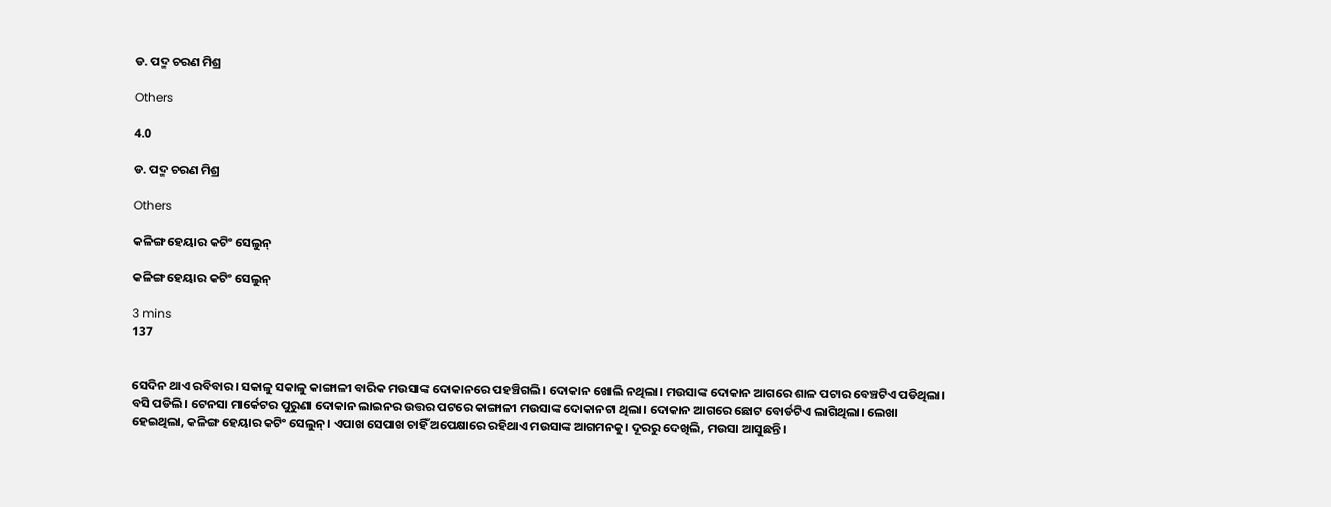ଡ. ପଦ୍ମ ଚରଣ ମିଶ୍ର

Others

4.0

ଡ. ପଦ୍ମ ଚରଣ ମିଶ୍ର

Others

କଳିଙ୍ଗ ହେୟାର କଟିଂ ସେଲୁନ୍

କଳିଙ୍ଗ ହେୟାର କଟିଂ ସେଲୁନ୍

3 mins
137


ସେଦିନ ଥାଏ ରବିବାର। ସକାଳୁ ସକାଳୁ କାଙ୍ଗାଳୀ ବାରିକ ମଉସାଙ୍କ ଦୋକାନରେ ପହଞ୍ଚିଗଲି। ଦୋକାନ ଖୋଲି ନଥିଲା। ମଉସାଙ୍କ ଦୋକାନ ଆଗରେ ଶାଳ ପଟାର ବେଞ୍ଚଟିଏ ପଡିଥିଲା। ବସି ପଡିଲି। ଟେନସା ମାର୍କେଟର ପୁରୁଣା ଦୋକାନ ଲାଇନର ଉତ୍ତର ପଟରେ କାଙ୍ଗାଳୀ ମଉସାଙ୍କ ଦୋକାନଟା ଥିଲା। ଦୋକାନ ଆଗରେ ଛୋଟ ବୋର୍ଡଟିଏ ଲାଗିଥିଲା। ଲେଖା ହେଇଥିଲା, କଳିଙ୍ଗ ହେୟାର କଟିଂ ସେଲୁନ୍। ଏପାଖ ସେପାଖ ଚାହିଁ ଅପେକ୍ଷାରେ ରହିଥାଏ ମଉସାଙ୍କ ଆଗମନକୁ। ଦୂରରୁ ଦେଖିଲି, ମଉସା ଆସୁଛନ୍ତି।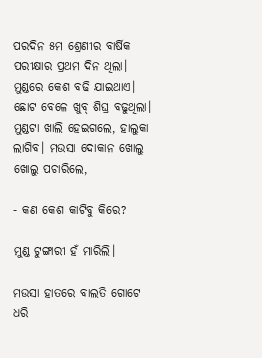ପରଦିନ ୫ମ ଶ୍ରେଣୀର ବାର୍ଷିକ ପରୀକ୍ଷାର ପ୍ରଥମ ଦିନ ଥିଲା। ମୁଣ୍ଡରେ କେଶ ବଢି ଯାଇଥାଏ। ଛୋଟ ବେଳେ ଖୁବ୍ ଶିଘ୍ର ବଢୁଥିଲା। ମୁଣ୍ଡଟା ଖାଲି ହେଇଗଲେ, ହାଲୁକା ଲାଗିବ। ମଉସା ଦୋକାନ ଖୋଲୁ ଖୋଲୁ ପଚାରିଲେ,

- କଣ କେଶ କାଟିବୁ କିରେ?

ମୁଣ୍ଡ ଟୁଙ୍ଗାରୀ ହଁ ମାରିଲି।

ମଉସା ହାତରେ ବାଲତି ଗୋଟେ ଧରି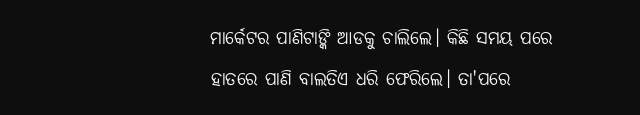ମାର୍କେଟର ପାଣିଟାଙ୍କି ଆଡକୁ ଚାଲିଲେ। କିଛି ସମୟ ପରେ ହାତରେ ପାଣି ବାଲତିଏ ଧରି ଫେରିଲେ। ତା'ପରେ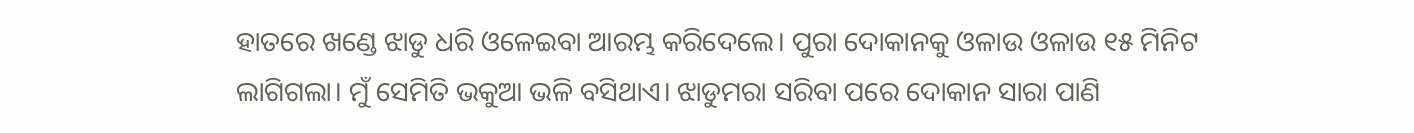ହାତରେ ଖଣ୍ଡେ ଝାଡୁ ଧରି ଓଳେଇବା ଆରମ୍ଭ କରିଦେଲେ। ପୁରା ଦୋକାନକୁ ଓଳାଉ ଓଳାଉ ୧୫ ମିନିଟ ଲାଗିଗଲା। ମୁଁ ସେମିତି ଭକୁଆ ଭଳି ବସିଥାଏ। ଝାଡୁମରା ସରିବା ପରେ ଦୋକାନ ସାରା ପାଣି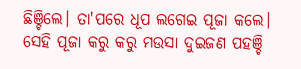ଛିଞ୍ଚିଲେ। ତା'ପରେ ଧୂପ ଲଗେଇ ପୂଜା କଲେ। ସେହି ପୂଜା କରୁ କରୁ ମଉସା ଦୁଇଜଣ ପହଞ୍ଚି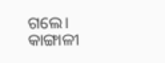ଗଲେ। କାଙ୍ଗାଳୀ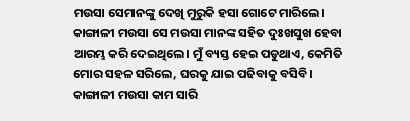ମଉସା ସେମାନଙ୍କୁ ଦେଖି ମୁରୁକି ହସା ଗୋଟେ ମାରିଲେ। କାଙ୍ଗାଳୀ ମଉସା ସେ ମଉସା ମାନଙ୍କ ସହିତ ଦୁଃଖସୁଖ ହେବା ଆରମ୍ଭ କରି ଦେଇଥିଲେ। ମୁଁ ବ୍ୟସ୍ତ ହେଇ ପଡୁଥାଏ, କେମିତି ମୋର ସହଳ ସରିଲେ, ଘରକୁ ଯାଇ ପଢିବାକୁ ବସିବି। କାଙ୍ଗାଳୀ ମଉସା କାମ ସାରି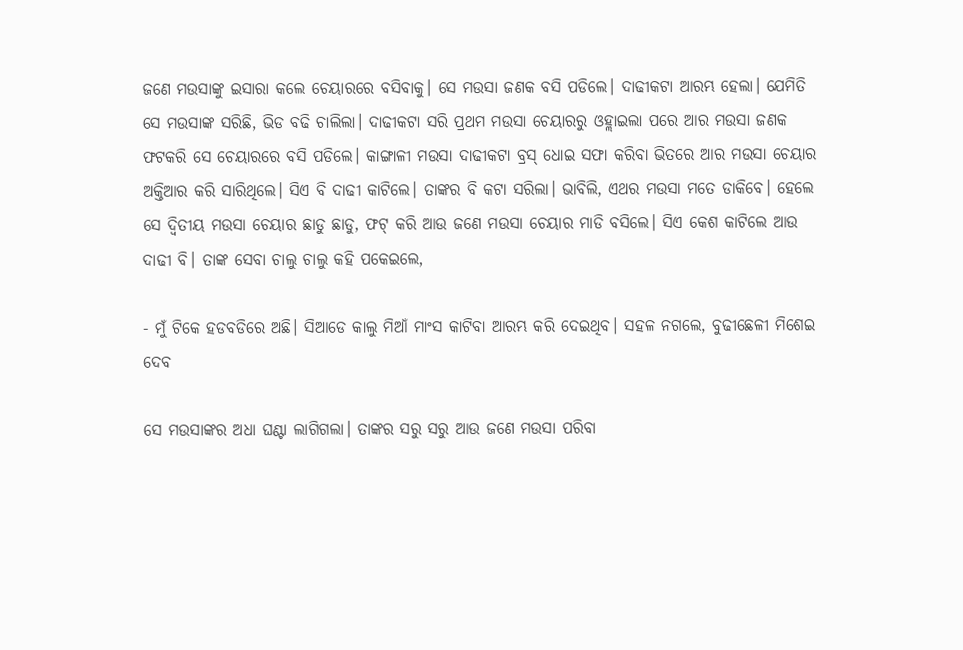ଜଣେ ମଉସାଙ୍କୁ ଇସାରା କଲେ ଚେୟାରରେ ବସିବାକୁ। ସେ ମଉସା ଜଣକ ବସି ପଡିଲେ। ଦାଢୀକଟା ଆରମ୍ଭ ହେଲା। ଯେମିତି ସେ ମଉସାଙ୍କ ସରିଛି, ଭିଡ ବଢି ଚାଲିଲା। ଦାଢୀକଟା ସରି ପ୍ରଥମ ମଉସା ଚେୟାରରୁ ଓହ୍ଲାଇଲା ପରେ ଆର ମଉସା ଜଣକ ଫଟକରି ସେ ଚେୟାରରେ ବସି ପଡିଲେ। କାଙ୍ଗାଳୀ ମଉସା ଦାଢୀକଟା ବ୍ରସ୍ ଧୋଇ ସଫା କରିବା ଭିତରେ ଆର ମଉସା ଚେୟାର ଅକ୍ତିଆର କରି ସାରିଥିଲେ। ସିଏ ବି ଦାଢୀ କାଟିଲେ। ତାଙ୍କର ବି କଟା ସରିଲା। ଭାବିଲି, ଏଥର ମଉସା ମତେ ଡାକିବେ। ହେଲେ ସେ ଦ୍ବିତୀୟ ମଉସା ଚେୟାର ଛାଡୁ ଛାଡୁ, ଫଟ୍ କରି ଆଉ ଜଣେ ମଉସା ଚେୟାର ମାଡି ବସିଲେ। ସିଏ କେଶ କାଟିଲେ ଆଉ ଦାଢୀ ବି। ତାଙ୍କ ସେବା ଚାଲୁ ଚାଲୁ କହି ପକେଇଲେ,

- ମୁଁ ଟିକେ ହଡବଡିରେ ଅଛି। ସିଆଡେ କାଲୁ ମିଆଁ ମାଂସ କାଟିବା ଆରମ୍ଭ କରି ଦେଇଥିବ। ସହଳ ନଗଲେ, ବୁଢୀଛେଳୀ ମିଶେଇ ଦେବ

ସେ ମଉସାଙ୍କର ଅଧା ଘଣ୍ଟା ଲାଗିଗଲା। ତାଙ୍କର ସରୁ ସରୁ ଆଉ ଜଣେ ମଉସା ପରିବା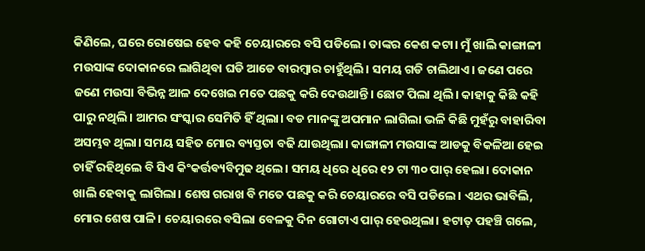କିଣିଲେ, ଘରେ ରୋଷେଇ ହେବ କହି ଚେୟାରରେ ବସି ପଡିଲେ। ତାଙ୍କର କେଶ କଟା। ମୁଁ ଖାଲି କାଙ୍ଗାଳୀ ମଉସାଙ୍କ ଦୋକାନରେ ଲାଗିଥିବା ଘଡି ଆଡେ ବାରମ୍ବାର ଚାହୁଁଥିଲି। ସମୟ ଗଡି ଚାଲିଥାଏ। ଜଣେ ପରେ ଜଣେ ମଉସା ବିଭିନ୍ନ ଆଳ ଦେଖେଇ ମତେ ପଛକୁ କରି ଦେଉଥାନ୍ତି। ଛୋଟ ପିଲା ଥିଲି। କାହାକୁ କିଛି କହି ପାରୁ ନଥିଲି। ଆମର ସଂସ୍କାର ସେମିତି ହିଁ ଥିଲା। ବଡ ମାନଙ୍କୁ ଅପମାନ ଲାଗିଲା ଭଳି କିଛି ମୁହଁରୁ ବାହାରିବା ଅସମ୍ଭବ ଥିଲା। ସମୟ ସହିତ ମୋର ବ୍ୟସ୍ତତା ବଢି ଯାଉଥିଲା। କାଙ୍ଗାଳୀ ମଉସାଙ୍କ ଆଡକୁ ବିକଳିଆ ହେଇ ଚାହିଁ ରହିଥିଲେ ବି ସିଏ କିଂକର୍ତ୍ତବ୍ୟବିମୁଢ ଥିଲେ। ସମୟ ଧିରେ ଧିରେ ୧୨ ଟା ୩୦ ପାର୍ ହେଲା। ଦୋକାନ ଖାଲି ହେବାକୁ ଲାଗିଲା। ଶେଷ ଗରାଖ ବି ମତେ ପଛକୁ କରି ଚେୟାରରେ ବସି ପଡିଲେ। ଏଥର ଭାବିଲି, ମୋର ଶେଷ ପାଳି। ଚେୟାରରେ ବସିଲା ବେଳକୁ ଦିନ ଗୋଟାଏ ପାର୍ ହେଉଥିଲା। ହଟାତ୍ ପହଞ୍ଚି ଗଲେ,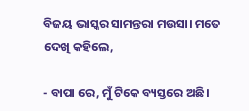ବିଜୟ ଭାସ୍କର ସାମନ୍ତରା ମଉସା। ମତେ ଦେଖି କହିଲେ,

- ବାପା ରେ, ମୁଁ ଟିକେ ବ୍ୟସ୍ତରେ ଅଛି।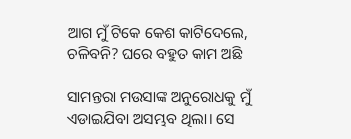ଆଗ ମୁଁ ଟିକେ କେଶ କାଟିଦେଲେ, ଚଳିବନି? ଘରେ ବହୁତ କାମ ଅଛି

ସାମନ୍ତରା ମଉସାଙ୍କ ଅନୁରୋଧକୁ ମୁଁ ଏଡାଇଯିବା ଅସମ୍ଭବ ଥିଲା। ସେ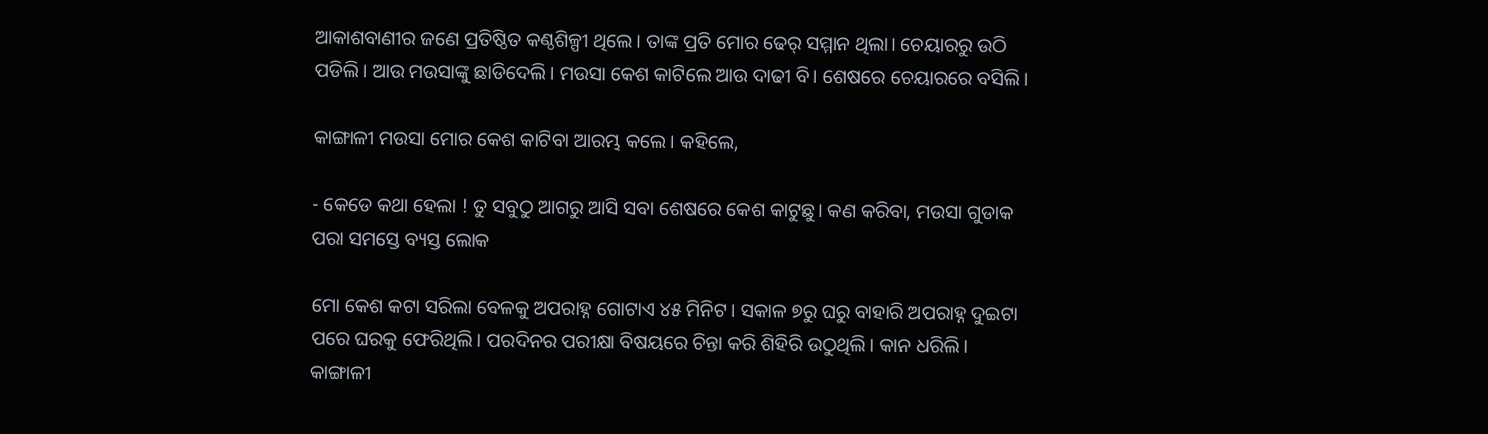ଆକାଶବାଣୀର ଜଣେ ପ୍ରତିଷ୍ଠିତ କଣ୍ଠଶିଳ୍ପୀ ଥିଲେ। ତାଙ୍କ ପ୍ରତି ମୋର ଢେର୍ ସମ୍ମାନ ଥିଲା। ଚେୟାରରୁ ଉଠି ପଡିଲି। ଆଉ ମଉସାଙ୍କୁ ଛାଡିଦେଲି। ମଉସା କେଶ କାଟିଲେ ଆଉ ଦାଢୀ ବି। ଶେଷରେ ଚେୟାରରେ ବସିଲି।

କାଙ୍ଗାଳୀ ମଉସା ମୋର କେଶ କାଟିବା ଆରମ୍ଭ କଲେ। କହିଲେ,

- କେଡେ କଥା ହେଲା ! ତୁ ସବୁଠୁ ଆଗରୁ ଆସି ସବା ଶେଷରେ କେଶ କାଟୁଛୁ। କଣ କରିବା, ମଉସା ଗୁଡାକ ପରା ସମସ୍ତେ ବ୍ୟସ୍ତ ଲୋକ

ମୋ କେଶ କଟା ସରିଲା ବେଳକୁ ଅପରାହ୍ନ ଗୋଟାଏ ୪୫ ମିନିଟ। ସକାଳ ୭ରୁ ଘରୁ ବାହାରି ଅପରାହ୍ନ ଦୁଇଟା ପରେ ଘରକୁ ଫେରିଥିଲି। ପରଦିନର ପରୀକ୍ଷା ବିଷୟରେ ଚିନ୍ତା କରି ଶିହିରି ଉଠୁଥିଲି। କାନ ଧରିଲି। କାଙ୍ଗାଳୀ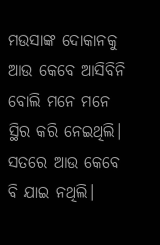ମଉସାଙ୍କ ଦୋକାନକୁ ଆଉ କେବେ ଆସିବିନି ବୋଲି ମନେ ମନେ ସ୍ଥିର କରି ନେଇଥିଲି। ସତରେ ଆଉ କେବେ ବି ଯାଇ ନଥିଲି।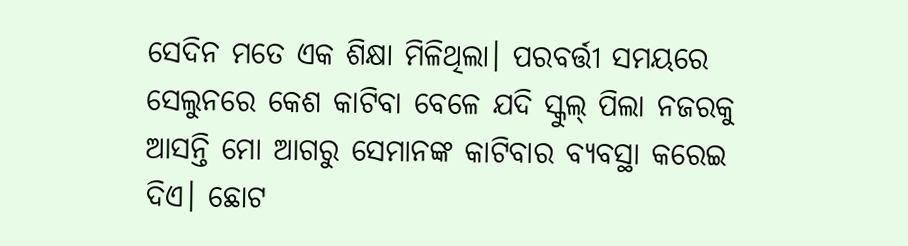ସେଦିନ ମତେ ଏକ ଶିକ୍ଷା ମିଳିଥିଲା। ପରବର୍ତ୍ତୀ ସମୟରେ ସେଲୁନରେ କେଶ କାଟିବା ବେଳେ ଯଦି ସ୍କୁଲ୍ ପିଲା ନଜରକୁ ଆସନ୍ତି ମୋ ଆଗରୁ ସେମାନଙ୍କ କାଟିବାର ବ୍ୟବସ୍ଥା କରେଇ ଦିଏ। ଛୋଟ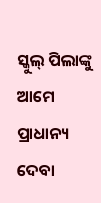ସ୍କୁଲ୍ ପିଲାଙ୍କୁ ଆମେ ପ୍ରାଧାନ୍ୟ ଦେବା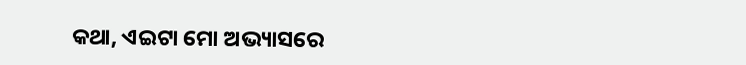କଥା, ଏଇଟା ମୋ ଅଭ୍ୟାସରେ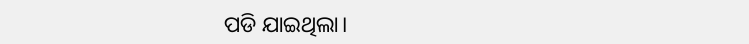ପଡି ଯାଇଥିଲା।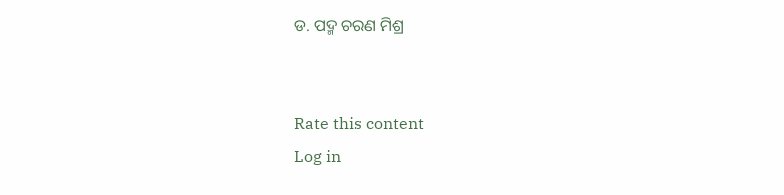ଡ. ପଦ୍ମ ଚରଣ ମିଶ୍ର


Rate this content
Log in